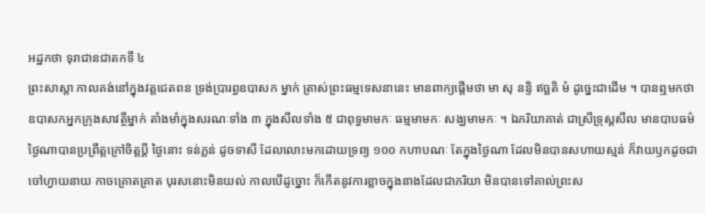អដ្ឋកថា ទុរាជានជាតកទី ៤
ព្រះសាស្តា កាលគង់នៅក្នុងវត្តជេតពន ទ្រង់ប្រារព្ធឧបាសក ម្នាក់ ត្រាស់ព្រះធម្មទេសនានេះ មានពាក្យផ្តើមថា មា សុ នន្ទិ ឥច្ឆតិ មំ ដូច្នេះជាដើម ។ បានឮមកថា ឧបាសកអ្នកក្រុងសាវត្ថីម្នាក់ តាំងមាំក្នុងសរណៈទាំង ៣ ក្នុងសីលទាំង ៥ ជាពុទ្ធមាមកៈ ធម្មមាមកៈ សង្ឃមាមកៈ ។ ឯភរិយាគាត់ ជាស្រីទ្រុស្តសីល មានបាបធម៌ ថ្ងៃណាបានប្រព្រឹត្តក្រៅចិត្តប្តី ថ្ងៃនោះ ទន់ភ្លន់ ដូចទាសី ដែលលោះមកដោយទ្រព្យ ១០០ កហាបណៈ តែក្នុងថ្ងៃណា ដែលមិនបានសហាយស្មន់ ក៏វាយឫកដូចជាចៅហ្វាយនាយ កាចគ្រោតគ្រាត បុរសនោះមិនយល់ កាលបើដូច្នោះ ក៏កើតនូវការខ្លាចក្នុងនាងដែលជាភរិយា មិនបានទៅគាល់ព្រះស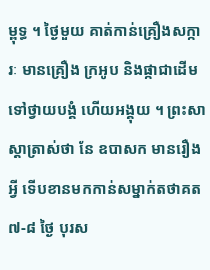ម្ពុទ្ធ ។ ថ្ងៃមួយ គាត់កាន់គ្រឿងសក្ការៈ មានគ្រឿង ក្រអូប និងផ្កាជាដើមទៅថ្វាយបង្គំ ហើយអង្គុយ ។ ព្រះសាស្តាត្រាស់ថា នែ ឧបាសក មានរឿងអ្វី ទើបខានមកកាន់សម្នាក់តថាគត ៧-៨ ថ្ងៃ បុរស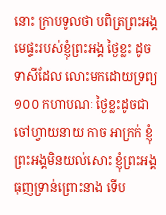នោះ ក្រាបទូលថា បពិត្រព្រះអង្គ មេផ្ទះរបស់ខ្ញុំព្រះអង្គ ថ្ងៃខ្លះ ដូចទាសីដែល លោះមកដោយទ្រព្យ ១០០ កហាបណៈ ថ្ងៃខ្លះដូចជាចៅហ្វាយនាយ កាច អាក្រក់ ខ្ញុំព្រះអង្គមិនយល់សោះ ខ្ញុំព្រះអង្គធុញទ្រាន់ព្រោះនាង ទើប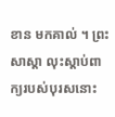ខាន មកគាល់ ។ ព្រះសាស្តា លុះស្តាប់ពាក្យរបស់បុរសនោះ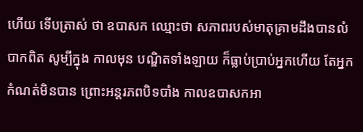ហើយ ទើបត្រាស់ ថា ឧបាសក ឈ្មោះថា សភាពរបស់មាតុគ្រាមដឹងបានលំបាកពិត សូម្បីក្នុង កាលមុន បណ្ឌិតទាំងឡាយ ក៏ធ្លាប់ប្រាប់អ្នកហើយ តែអ្នកកំណត់មិនបាន ព្រោះអន្តរភពបិទបាំង កាលឧបាសកអា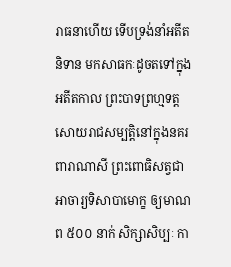រាធនាហើយ ទើបទ្រង់នាំអតីតនិទាន មកសាធកៈដូចតទៅក្នុង អតីតកាល ព្រះបាទព្រហ្មទត្ត សោយរាជសម្បត្តិនៅក្នុងនគរ ពារាណាសី ព្រះពោធិសត្វជាអាចារ្យទិសាបាមោក្ខ ឲ្យមាណព ៥០០ នាក់ សិក្សាសិប្បៈ កា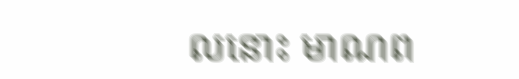លនោះ មាណព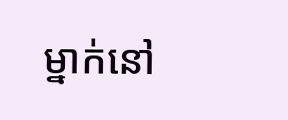ម្នាក់នៅ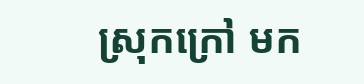ស្រុកក្រៅ មក